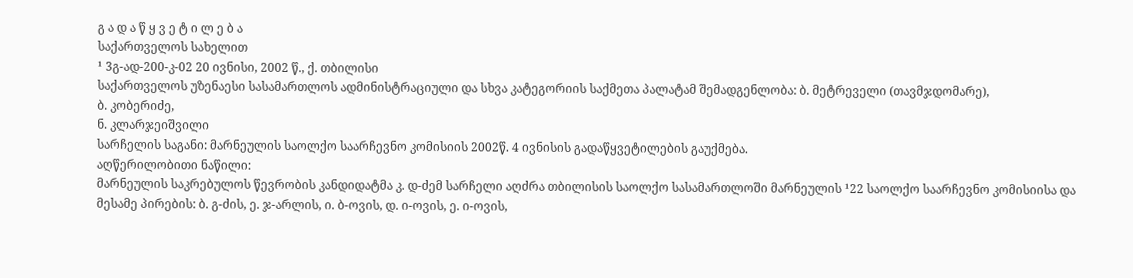გ ა დ ა წ ყ ვ ე ტ ი ლ ე ბ ა
საქართველოს სახელით
¹ 3გ-ად-200-კ-02 20 ივნისი, 2002 წ., ქ. თბილისი
საქართველოს უზენაესი სასამართლოს ადმინისტრაციული და სხვა კატეგორიის საქმეთა პალატამ შემადგენლობა: ბ. მეტრეველი (თავმჯდომარე),
ბ. კობერიძე,
ნ. კლარჯეიშვილი
სარჩელის საგანი: მარნეულის საოლქო საარჩევნო კომისიის 2002წ. 4 ივნისის გადაწყვეტილების გაუქმება.
აღწერილობითი ნაწილი:
მარნეულის საკრებულოს წევრობის კანდიდატმა კ. დ-ძემ სარჩელი აღძრა თბილისის საოლქო სასამართლოში მარნეულის ¹22 საოლქო საარჩევნო კომისიისა და მესამე პირების: ბ. გ-ძის, ე. ჯ-არლის, ი. ბ-ოვის, დ. ი-ოვის, ე. ი-ოვის,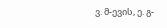ვ. მ-ევის, ე. გ-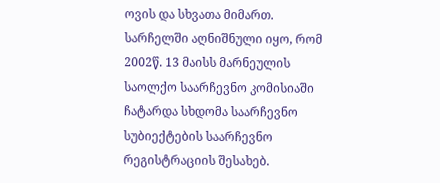ოვის და სხვათა მიმართ.
სარჩელში აღნიშნული იყო, რომ 2002წ. 13 მაისს მარნეულის საოლქო საარჩევნო კომისიაში ჩატარდა სხდომა საარჩევნო სუბიექტების საარჩევნო რეგისტრაციის შესახებ.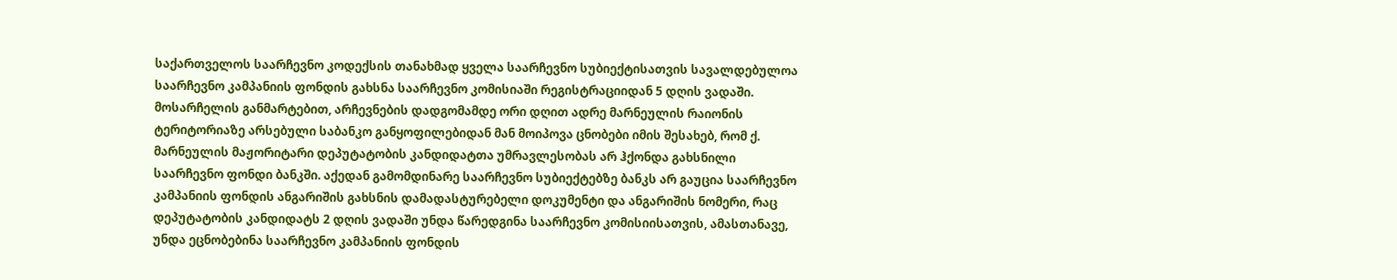საქართველოს საარჩევნო კოდექსის თანახმად ყველა საარჩევნო სუბიექტისათვის სავალდებულოა საარჩევნო კამპანიის ფონდის გახსნა საარჩევნო კომისიაში რეგისტრაციიდან 5 დღის ვადაში.
მოსარჩელის განმარტებით, არჩევნების დადგომამდე ორი დღით ადრე მარნეულის რაიონის ტერიტორიაზე არსებული საბანკო განყოფილებიდან მან მოიპოვა ცნობები იმის შესახებ, რომ ქ. მარნეულის მაჟორიტარი დეპუტატობის კანდიდატთა უმრავლესობას არ ჰქონდა გახსნილი საარჩევნო ფონდი ბანკში. აქედან გამომდინარე საარჩევნო სუბიექტებზე ბანკს არ გაუცია საარჩევნო კამპანიის ფონდის ანგარიშის გახსნის დამადასტურებელი დოკუმენტი და ანგარიშის ნომერი, რაც დეპუტატობის კანდიდატს 2 დღის ვადაში უნდა წარედგინა საარჩევნო კომისიისათვის, ამასთანავე, უნდა ეცნობებინა საარჩევნო კამპანიის ფონდის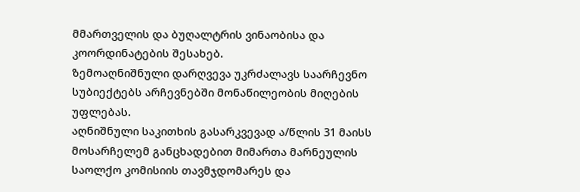მმართველის და ბუღალტრის ვინაობისა და კოორდინატების შესახებ.
ზემოაღნიშნული დარღვევა უკრძალავს საარჩევნო სუბიექტებს არჩევნებში მონაწილეობის მიღების უფლებას.
აღნიშნული საკითხის გასარკვევად ა/წლის 31 მაისს მოსარჩელემ განცხადებით მიმართა მარნეულის საოლქო კომისიის თავმჯდომარეს და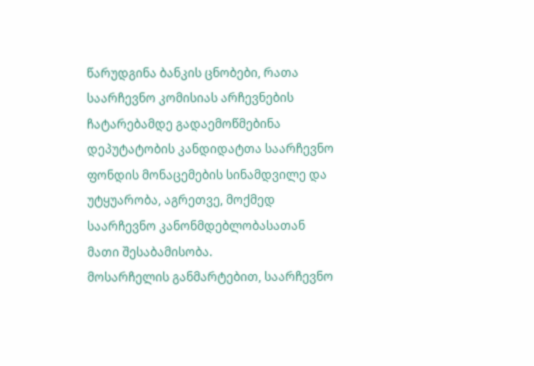წარუდგინა ბანკის ცნობები, რათა საარჩევნო კომისიას არჩევნების ჩატარებამდე გადაემოწმებინა დეპუტატობის კანდიდატთა საარჩევნო ფონდის მონაცემების სინამდვილე და უტყუარობა, აგრეთვე, მოქმედ საარჩევნო კანონმდებლობასათან მათი შესაბამისობა.
მოსარჩელის განმარტებით, საარჩევნო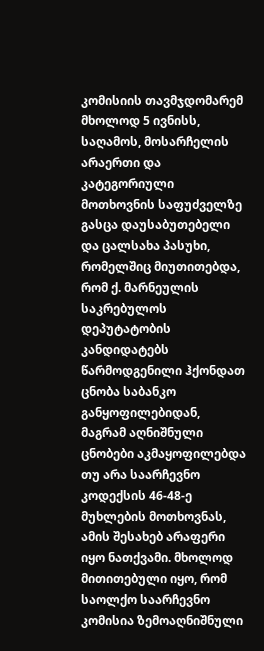კომისიის თავმჯდომარემ მხოლოდ 5 ივნისს, საღამოს, მოსარჩელის არაერთი და კატეგორიული მოთხოვნის საფუძველზე გასცა დაუსაბუთებელი და ცალსახა პასუხი, რომელშიც მიუთითებდა, რომ ქ. მარნეულის საკრებულოს დეპუტატობის კანდიდატებს წარმოდგენილი ჰქონდათ ცნობა საბანკო განყოფილებიდან, მაგრამ აღნიშნული ცნობები აკმაყოფილებდა თუ არა საარჩევნო კოდექსის 46-48-ე მუხლების მოთხოვნას, ამის შესახებ არაფერი იყო ნათქვამი. მხოლოდ მითითებული იყო, რომ საოლქო საარჩევნო კომისია ზემოაღნიშნული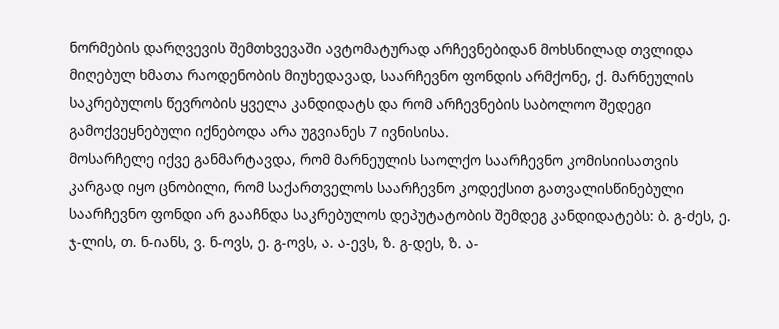ნორმების დარღვევის შემთხვევაში ავტომატურად არჩევნებიდან მოხსნილად თვლიდა მიღებულ ხმათა რაოდენობის მიუხედავად, საარჩევნო ფონდის არმქონე, ქ. მარნეულის საკრებულოს წევრობის ყველა კანდიდატს და რომ არჩევნების საბოლოო შედეგი გამოქვეყნებული იქნებოდა არა უგვიანეს 7 ივნისისა.
მოსარჩელე იქვე განმარტავდა, რომ მარნეულის საოლქო საარჩევნო კომისიისათვის კარგად იყო ცნობილი, რომ საქართველოს საარჩევნო კოდექსით გათვალისწინებული საარჩევნო ფონდი არ გააჩნდა საკრებულოს დეპუტატობის შემდეგ კანდიდატებს: ბ. გ-ძეს, ე. ჯ-ლის, თ. ნ-იანს, ვ. ნ-ოვს, ე. გ-ოვს, ა. ა-ევს, ზ. გ-დეს, ზ. ა-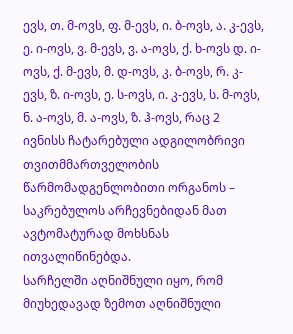ევს, თ. მ-ოვს, ფ. მ-ევს, ი. ბ-ოვს, ა. კ-ევს, ე. ი-ოვს, ვ. მ-ევს, ვ. ა-ოვს, ქ. ხ-ოვს დ. ი-ოვს, ქ. მ-ევს, მ. დ-ოვს, კ. ბ-ოვს, რ. კ-ევს, ზ. ი-ოვს, ე. ს-ოვს, ი. კ-ევს, ს. მ-ოვს, ნ. ა-ოვს, მ. ა-ოვს, ზ. ჰ-ოვს, რაც 2 ივნისს ჩატარებული ადგილობრივი თვითმმართველობის წარმომადგენლობითი ორგანოს – საკრებულოს არჩევნებიდან მათ ავტომატურად მოხსნას ითვალიწინებდა.
სარჩელში აღნიშნული იყო, რომ მიუხედავად ზემოთ აღნიშნული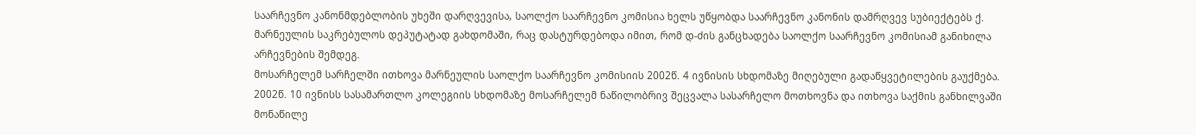საარჩევნო კანონმდებლობის უხეში დარღვევისა, საოლქო საარჩევნო კომისია ხელს უწყობდა საარჩევნო კანონის დამრღვევ სუბიექტებს ქ. მარნეულის საკრებულოს დეპუტატად გახდომაში, რაც დასტურდებოდა იმით, რომ დ-ძის განცხადება საოლქო საარჩევნო კომისიამ განიხილა არჩევნების შემდეგ.
მოსარჩელემ სარჩელში ითხოვა მარნეულის საოლქო საარჩევნო კომისიის 2002წ. 4 ივნისის სხდომაზე მიღებული გადაწყვეტილების გაუქმება.
2002წ. 10 ივნისს სასამართლო კოლეგიის სხდომაზე მოსარჩელემ ნაწილობრივ შეცვალა სასარჩელო მოთხოვნა და ითხოვა საქმის განხილვაში მონაწილე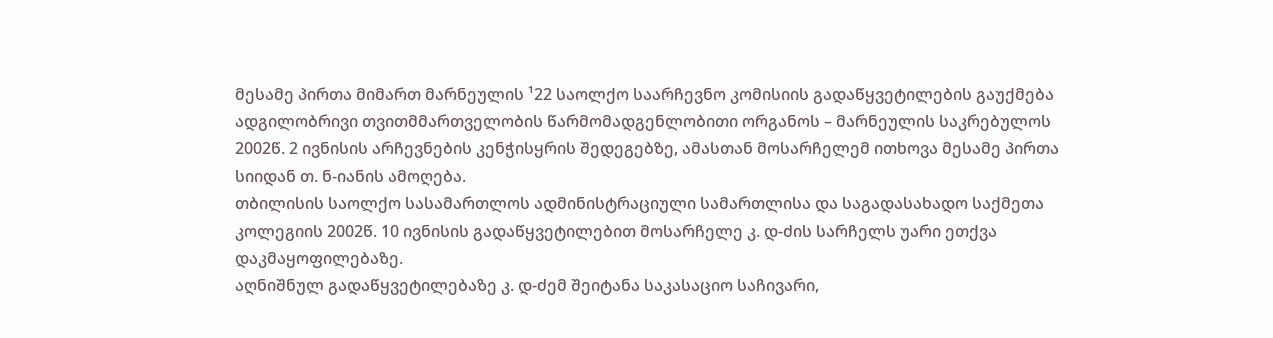მესამე პირთა მიმართ მარნეულის ¹22 საოლქო საარჩევნო კომისიის გადაწყვეტილების გაუქმება ადგილობრივი თვითმმართველობის წარმომადგენლობითი ორგანოს – მარნეულის საკრებულოს 2002წ. 2 ივნისის არჩევნების კენჭისყრის შედეგებზე, ამასთან მოსარჩელემ ითხოვა მესამე პირთა სიიდან თ. ნ-იანის ამოღება.
თბილისის საოლქო სასამართლოს ადმინისტრაციული სამართლისა და საგადასახადო საქმეთა კოლეგიის 2002წ. 10 ივნისის გადაწყვეტილებით მოსარჩელე კ. დ-ძის სარჩელს უარი ეთქვა დაკმაყოფილებაზე.
აღნიშნულ გადაწყვეტილებაზე კ. დ-ძემ შეიტანა საკასაციო საჩივარი,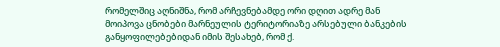რომელშიც აღნიშნა, რომ არჩევნებამდე ორი დღით ადრე მან მოიპოვა ცნობები მარნეულის ტერიტორიაზე არსებული ბანკების განყოფილებებიდან იმის შესახებ, რომ ქ.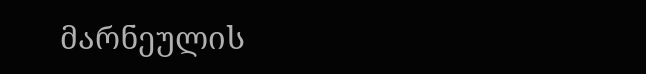მარნეულის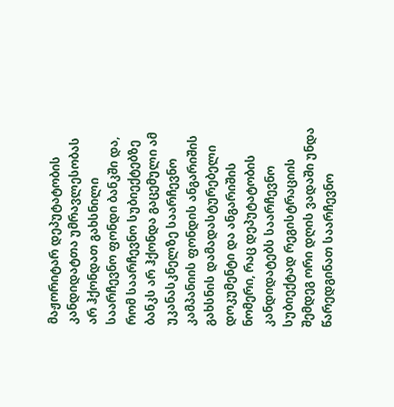მაჟორიტარ დეპუტატობის კანდიდატთა უმრავლესობას არ ჰქონდათ გახსნილი საარჩევნო ფონდი ბანკში და, რომ საარჩევნო სუბიექტებზე ბანკს არ ჰქონდა გაცემული ამ უკანასკნელზე საარჩევნო კამპანიის ფონდის ანგარიშის გახსნის დამადასტურებელი დოკუმენტი და ანგარიშის ნომერი, რაც დეპუტატობის კანდიდატებს საარჩევნო სუბიექტად რეგისტრაციის შემდეგ ორი დღის ვადაში უნდა წარედგინათ საარჩევნო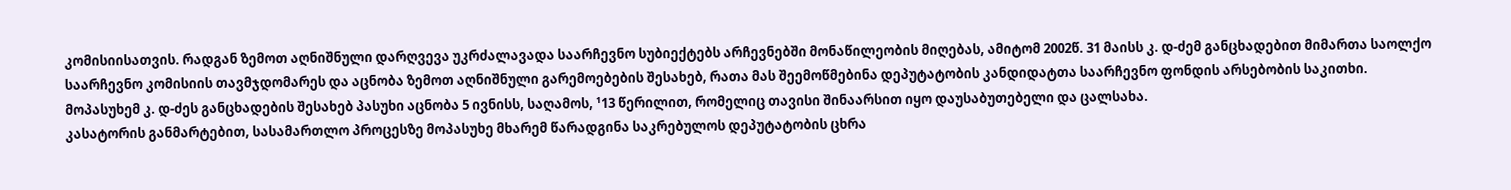კომისიისათვის. რადგან ზემოთ აღნიშნული დარღვევა უკრძალავადა საარჩევნო სუბიექტებს არჩევნებში მონაწილეობის მიღებას, ამიტომ 2002წ. 31 მაისს კ. დ-ძემ განცხადებით მიმართა საოლქო საარჩევნო კომისიის თავმჯდომარეს და აცნობა ზემოთ აღნიშნული გარემოებების შესახებ, რათა მას შეემოწმებინა დეპუტატობის კანდიდატთა საარჩევნო ფონდის არსებობის საკითხი.
მოპასუხემ კ. დ-ძეს განცხადების შესახებ პასუხი აცნობა 5 ივნისს, საღამოს, ¹13 წერილით, რომელიც თავისი შინაარსით იყო დაუსაბუთებელი და ცალსახა.
კასატორის განმარტებით, სასამართლო პროცესზე მოპასუხე მხარემ წარადგინა საკრებულოს დეპუტატობის ცხრა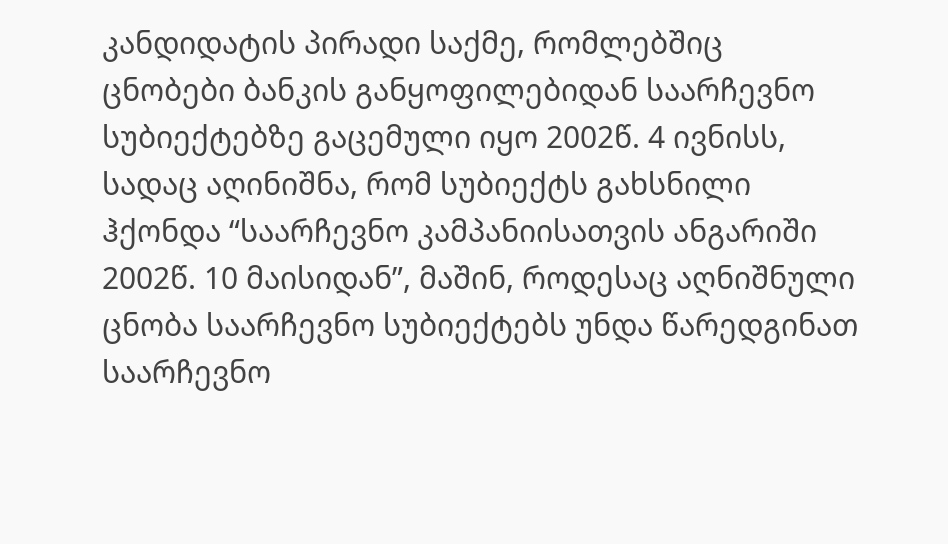კანდიდატის პირადი საქმე, რომლებშიც ცნობები ბანკის განყოფილებიდან საარჩევნო სუბიექტებზე გაცემული იყო 2002წ. 4 ივნისს, სადაც აღინიშნა, რომ სუბიექტს გახსნილი ჰქონდა “საარჩევნო კამპანიისათვის ანგარიში 2002წ. 10 მაისიდან”, მაშინ, როდესაც აღნიშნული ცნობა საარჩევნო სუბიექტებს უნდა წარედგინათ საარჩევნო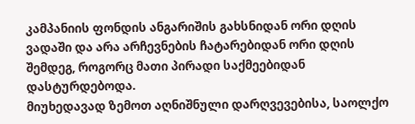კამპანიის ფონდის ანგარიშის გახსნიდან ორი დღის ვადაში და არა არჩევნების ჩატარებიდან ორი დღის შემდეგ, როგორც მათი პირადი საქმეებიდან დასტურდებოდა.
მიუხედავად ზემოთ აღნიშნული დარღვევებისა, საოლქო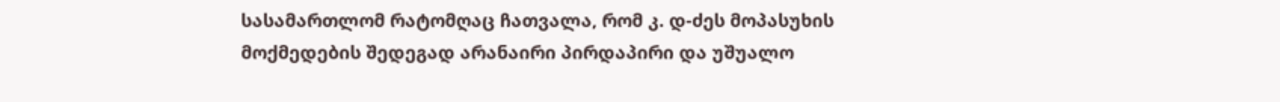სასამართლომ რატომღაც ჩათვალა, რომ კ. დ-ძეს მოპასუხის მოქმედების შედეგად არანაირი პირდაპირი და უშუალო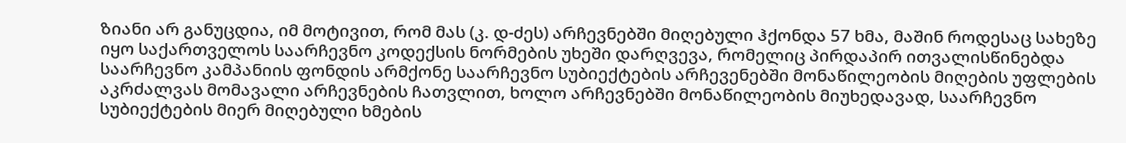ზიანი არ განუცდია, იმ მოტივით, რომ მას (კ. დ-ძეს) არჩევნებში მიღებული ჰქონდა 57 ხმა, მაშინ როდესაც სახეზე იყო საქართველოს საარჩევნო კოდექსის ნორმების უხეში დარღვევა, რომელიც პირდაპირ ითვალისწინებდა საარჩევნო კამპანიის ფონდის არმქონე საარჩევნო სუბიექტების არჩევენებში მონაწილეობის მიღების უფლების აკრძალვას მომავალი არჩევნების ჩათვლით, ხოლო არჩევნებში მონაწილეობის მიუხედავად, საარჩევნო სუბიექტების მიერ მიღებული ხმების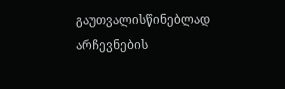გაუთვალისწინებლად არჩევნების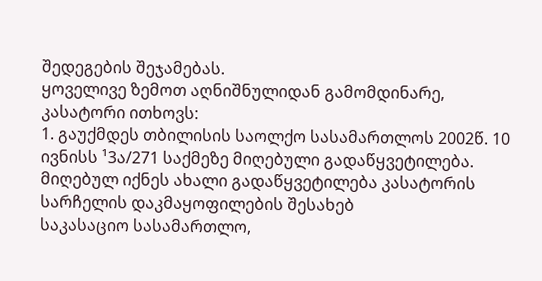შედეგების შეჯამებას.
ყოველივე ზემოთ აღნიშნულიდან გამომდინარე, კასატორი ითხოვს:
1. გაუქმდეს თბილისის საოლქო სასამართლოს 2002წ. 10 ივნისს ¹3ა/271 საქმეზე მიღებული გადაწყვეტილება.
მიღებულ იქნეს ახალი გადაწყვეტილება კასატორის სარჩელის დაკმაყოფილების შესახებ
საკასაციო სასამართლო,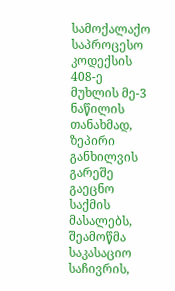სამოქალაქო საპროცესო კოდექსის 408-ე მუხლის მე-3 ნაწილის თანახმად, ზეპირი განხილვის გარეშე გაეცნო საქმის მასალებს, შეამოწმა საკასაციო საჩივრის,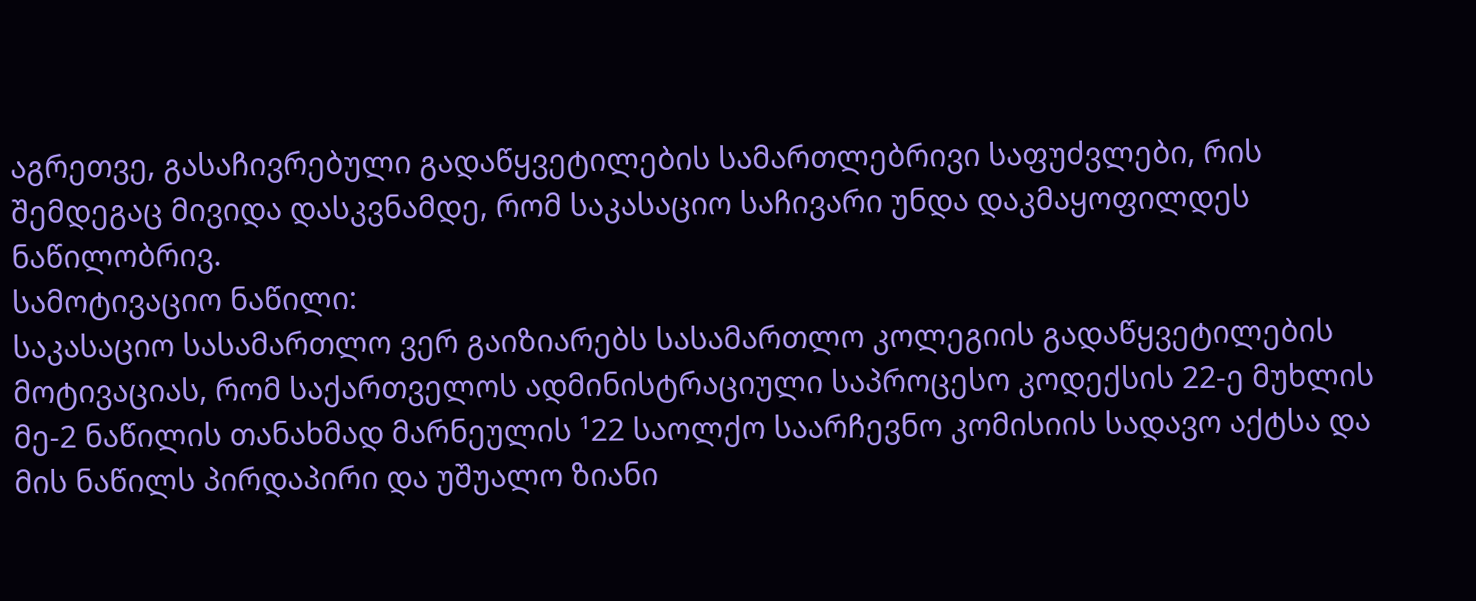აგრეთვე, გასაჩივრებული გადაწყვეტილების სამართლებრივი საფუძვლები, რის შემდეგაც მივიდა დასკვნამდე, რომ საკასაციო საჩივარი უნდა დაკმაყოფილდეს ნაწილობრივ.
სამოტივაციო ნაწილი:
საკასაციო სასამართლო ვერ გაიზიარებს სასამართლო კოლეგიის გადაწყვეტილების მოტივაციას, რომ საქართველოს ადმინისტრაციული საპროცესო კოდექსის 22-ე მუხლის მე-2 ნაწილის თანახმად მარნეულის ¹22 საოლქო საარჩევნო კომისიის სადავო აქტსა და მის ნაწილს პირდაპირი და უშუალო ზიანი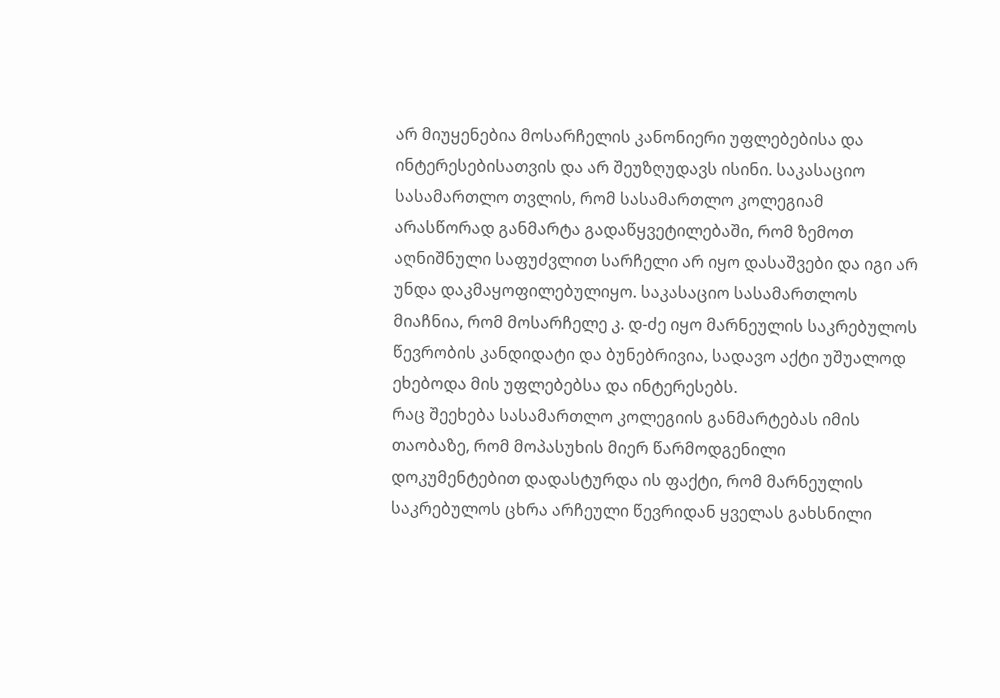არ მიუყენებია მოსარჩელის კანონიერი უფლებებისა და ინტერესებისათვის და არ შეუზღუდავს ისინი. საკასაციო სასამართლო თვლის, რომ სასამართლო კოლეგიამ არასწორად განმარტა გადაწყვეტილებაში, რომ ზემოთ აღნიშნული საფუძვლით სარჩელი არ იყო დასაშვები და იგი არ უნდა დაკმაყოფილებულიყო. საკასაციო სასამართლოს მიაჩნია, რომ მოსარჩელე კ. დ-ძე იყო მარნეულის საკრებულოს წევრობის კანდიდატი და ბუნებრივია, სადავო აქტი უშუალოდ ეხებოდა მის უფლებებსა და ინტერესებს.
რაც შეეხება სასამართლო კოლეგიის განმარტებას იმის თაობაზე, რომ მოპასუხის მიერ წარმოდგენილი დოკუმენტებით დადასტურდა ის ფაქტი, რომ მარნეულის საკრებულოს ცხრა არჩეული წევრიდან ყველას გახსნილი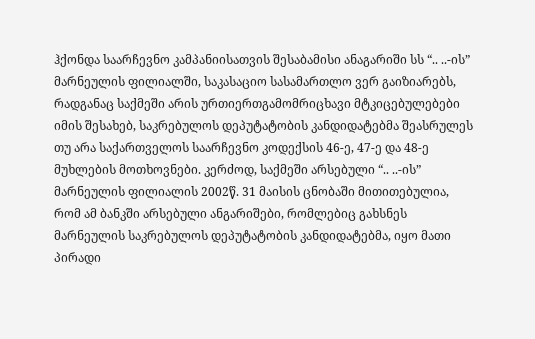ჰქონდა საარჩევნო კამპანიისათვის შესაბამისი ანაგარიში სს “.. ..-ის” მარნეულის ფილიალში, საკასაციო სასამართლო ვერ გაიზიარებს, რადგანაც საქმეში არის ურთიერთგამომრიცხავი მტკიცებულებები იმის შესახებ, საკრებულოს დეპუტატობის კანდიდატებმა შეასრულეს თუ არა საქართველოს საარჩევნო კოდექსის 46-ე, 47-ე და 48-ე მუხლების მოთხოვნები. კერძოდ, საქმეში არსებული “.. ..-ის” მარნეულის ფილიალის 2002წ. 31 მაისის ცნობაში მითითებულია, რომ ამ ბანკში არსებული ანგარიშები, რომლებიც გახსნეს მარნეულის საკრებულოს დეპუტატობის კანდიდატებმა, იყო მათი პირადი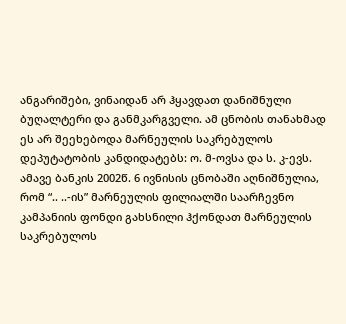ანგარიშები, ვინაიდან არ ჰყავდათ დანიშნული ბუღალტერი და განმკარგველი. ამ ცნობის თანახმად ეს არ შეეხებოდა მარნეულის საკრებულოს დეპუტატობის კანდიდატებს: ო. მ-ოვსა და ს. კ-ევს.
ამავე ბანკის 2002წ. 6 ივნისის ცნობაში აღნიშნულია, რომ “.. ..-ის” მარნეულის ფილიალში საარჩევნო კამპანიის ფონდი გახსნილი ჰქონდათ მარნეულის საკრებულოს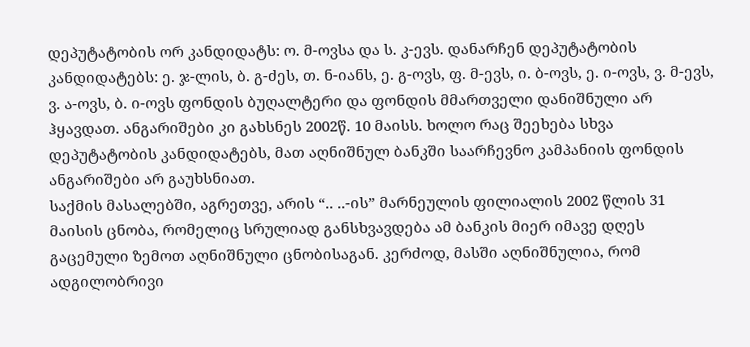დეპუტატობის ორ კანდიდატს: ო. მ-ოვსა და ს. კ-ევს. დანარჩენ დეპუტატობის კანდიდატებს: ე. ჯ-ლის, ბ. გ-ძეს, თ. ნ-იანს, ე. გ-ოვს, ფ. მ-ევს, ი. ბ-ოვს, ე. ი-ოვს, ვ. მ-ევს, ვ. ა-ოვს, ბ. ი-ოვს ფონდის ბუღალტერი და ფონდის მმართველი დანიშნული არ ჰყავდათ. ანგარიშები კი გახსნეს 2002წ. 10 მაისს. ხოლო რაც შეეხება სხვა დეპუტატობის კანდიდატებს, მათ აღნიშნულ ბანკში საარჩევნო კამპანიის ფონდის ანგარიშები არ გაუხსნიათ.
საქმის მასალებში, აგრეთვე, არის “.. ..-ის” მარნეულის ფილიალის 2002 წლის 31 მაისის ცნობა, რომელიც სრულიად განსხვავდება ამ ბანკის მიერ იმავე დღეს გაცემული ზემოთ აღნიშნული ცნობისაგან. კერძოდ, მასში აღნიშნულია, რომ ადგილობრივი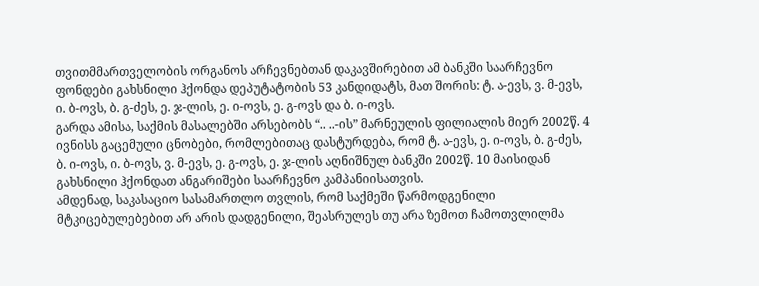თვითმმართველობის ორგანოს არჩევნებთან დაკავშირებით ამ ბანკში საარჩევნო ფონდები გახსნილი ჰქონდა დეპუტატობის 53 კანდიდატს, მათ შორის: ტ. ა-ევს, ვ. მ-ევს, ი. ბ-ოვს, ბ. გ-ძეს, ე. ჯ-ლის, ე. ი-ოვს, ე. გ-ოვს და ბ. ი-ოვს.
გარდა ამისა, საქმის მასალებში არსებობს “.. ..-ის” მარნეულის ფილიალის მიერ 2002წ. 4 ივნისს გაცემული ცნობები, რომლებითაც დასტურდება, რომ ტ. ა-ევს, ე. ი-ოვს, ბ. გ-ძეს, ბ. ი-ოვს, ი. ბ-ოვს, ვ. მ-ევს, ე. გ-ოვს, ე. ჯ-ლის აღნიშნულ ბანკში 2002წ. 10 მაისიდან გახსნილი ჰქონდათ ანგარიშები საარჩევნო კამპანიისათვის.
ამდენად, საკასაციო სასამართლო თვლის, რომ საქმეში წარმოდგენილი მტკიცებულებებით არ არის დადგენილი, შეასრულეს თუ არა ზემოთ ჩამოთვლილმა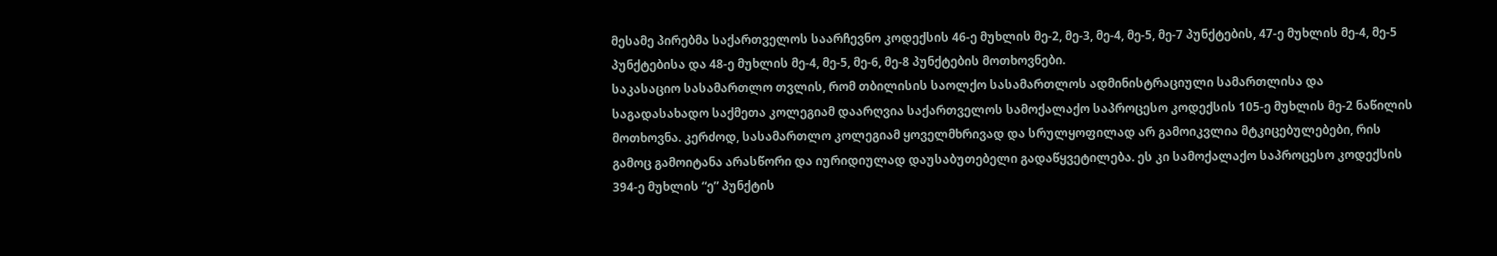მესამე პირებმა საქართველოს საარჩევნო კოდექსის 46-ე მუხლის მე-2, მე-3, მე-4, მე-5, მე-7 პუნქტების, 47-ე მუხლის მე-4, მე-5 პუნქტებისა და 48-ე მუხლის მე-4, მე-5, მე-6, მე-8 პუნქტების მოთხოვნები.
საკასაციო სასამართლო თვლის, რომ თბილისის საოლქო სასამართლოს ადმინისტრაციული სამართლისა და საგადასახადო საქმეთა კოლეგიამ დაარღვია საქართველოს სამოქალაქო საპროცესო კოდექსის 105-ე მუხლის მე-2 ნაწილის მოთხოვნა. კერძოდ, სასამართლო კოლეგიამ ყოველმხრივად და სრულყოფილად არ გამოიკვლია მტკიცებულებები, რის გამოც გამოიტანა არასწორი და იურიდიულად დაუსაბუთებელი გადაწყვეტილება. ეს კი სამოქალაქო საპროცესო კოდექსის 394-ე მუხლის “ე” პუნქტის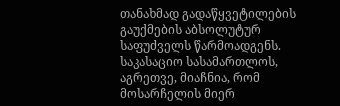თანახმად გადაწყვეტილების გაუქმების აბსოლუტურ საფუძველს წარმოადგენს.
საკასაციო სასამართლოს, აგრეთვე, მიაჩნია, რომ მოსარჩელის მიერ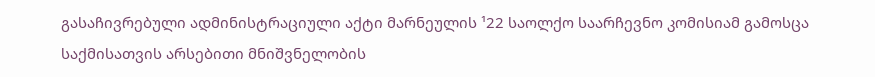გასაჩივრებული ადმინისტრაციული აქტი მარნეულის ¹22 საოლქო საარჩევნო კომისიამ გამოსცა საქმისათვის არსებითი მნიშვნელობის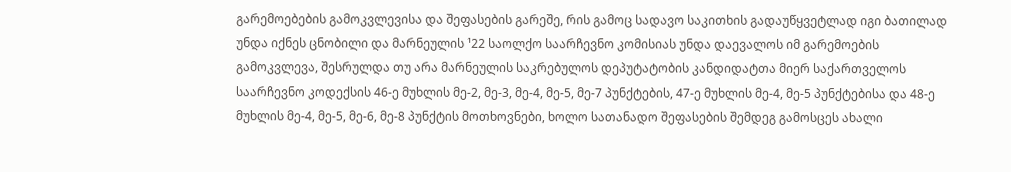გარემოებების გამოკვლევისა და შეფასების გარეშე, რის გამოც სადავო საკითხის გადაუწყვეტლად იგი ბათილად უნდა იქნეს ცნობილი და მარნეულის ¹22 საოლქო საარჩევნო კომისიას უნდა დაევალოს იმ გარემოების გამოკვლევა, შესრულდა თუ არა მარნეულის საკრებულოს დეპუტატობის კანდიდატთა მიერ საქართველოს საარჩევნო კოდექსის 46-ე მუხლის მე-2, მე-3, მე-4, მე-5, მე-7 პუნქტების, 47-ე მუხლის მე-4, მე-5 პუნქტებისა და 48-ე მუხლის მე-4, მე-5, მე-6, მე-8 პუნქტის მოთხოვნები, ხოლო სათანადო შეფასების შემდეგ გამოსცეს ახალი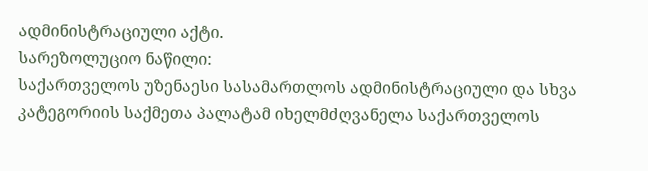ადმინისტრაციული აქტი.
სარეზოლუციო ნაწილი:
საქართველოს უზენაესი სასამართლოს ადმინისტრაციული და სხვა კატეგორიის საქმეთა პალატამ იხელმძღვანელა საქართველოს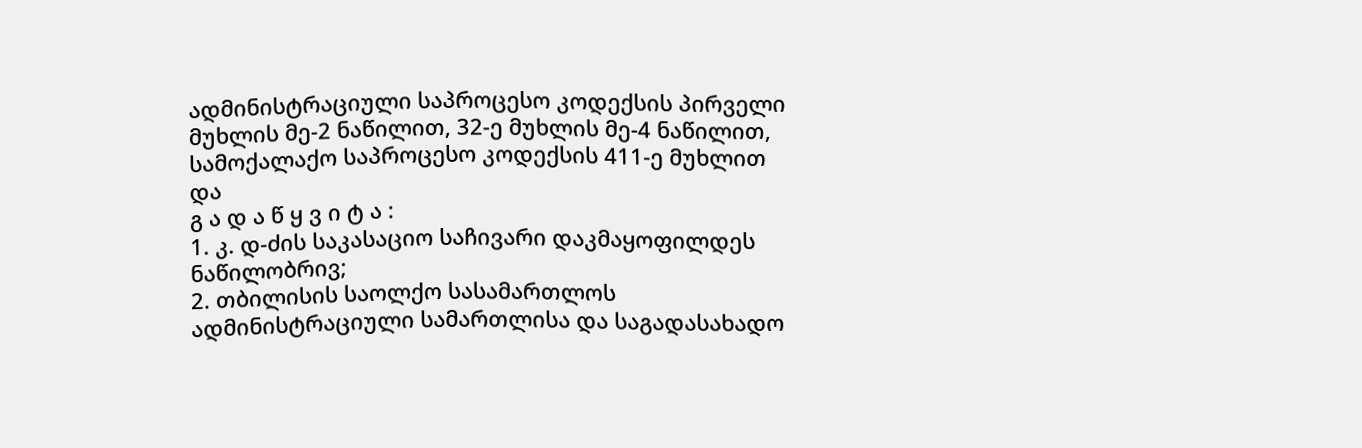ადმინისტრაციული საპროცესო კოდექსის პირველი მუხლის მე-2 ნაწილით, 32-ე მუხლის მე-4 ნაწილით, სამოქალაქო საპროცესო კოდექსის 411-ე მუხლით და
გ ა დ ა წ ყ ვ ი ტ ა :
1. კ. დ-ძის საკასაციო საჩივარი დაკმაყოფილდეს ნაწილობრივ;
2. თბილისის საოლქო სასამართლოს ადმინისტრაციული სამართლისა და საგადასახადო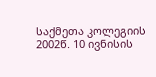საქმეთა კოლეგიის 2002წ. 10 ივნისის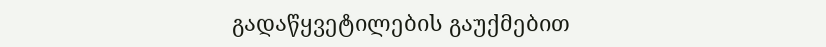გადაწყვეტილების გაუქმებით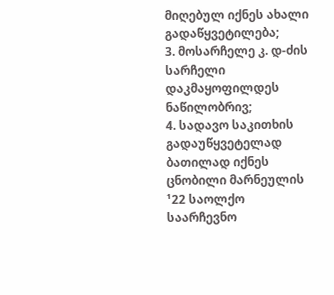მიღებულ იქნეს ახალი გადაწყვეტილება;
3. მოსარჩელე კ. დ-ძის სარჩელი დაკმაყოფილდეს ნაწილობრივ;
4. სადავო საკითხის გადაუწყვეტელად ბათილად იქნეს ცნობილი მარნეულის ¹22 საოლქო საარჩევნო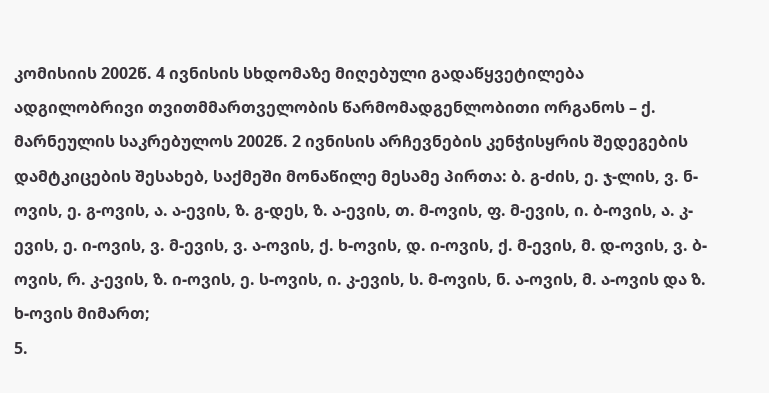კომისიის 2002წ. 4 ივნისის სხდომაზე მიღებული გადაწყვეტილება ადგილობრივი თვითმმართველობის წარმომადგენლობითი ორგანოს – ქ. მარნეულის საკრებულოს 2002წ. 2 ივნისის არჩევნების კენჭისყრის შედეგების დამტკიცების შესახებ, საქმეში მონაწილე მესამე პირთა: ბ. გ-ძის, ე. ჯ-ლის, ვ. ნ-ოვის, ე. გ-ოვის, ა. ა-ევის, ზ. გ-დეს, ზ. ა-ევის, თ. მ-ოვის, ფ. მ-ევის, ი. ბ-ოვის, ა. კ-ევის, ე. ი-ოვის, ვ. მ-ევის, ვ. ა-ოვის, ქ. ხ-ოვის, დ. ი-ოვის, ქ. მ-ევის, მ. დ-ოვის, ვ. ბ-ოვის, რ. კ-ევის, ზ. ი-ოვის, ე. ს-ოვის, ი. კ-ევის, ს. მ-ოვის, ნ. ა-ოვის, მ. ა-ოვის და ზ. ხ-ოვის მიმართ;
5.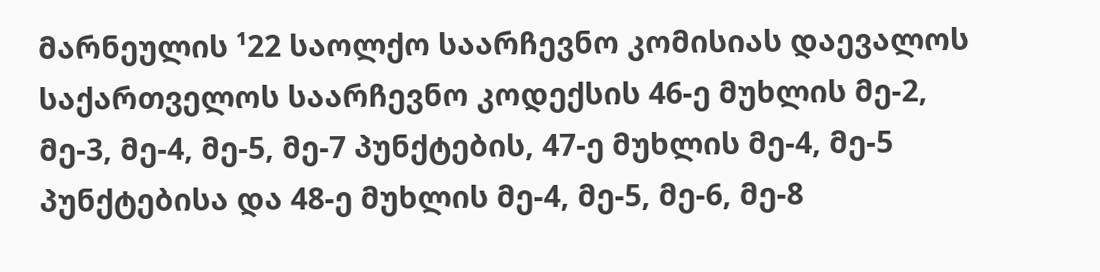მარნეულის ¹22 საოლქო საარჩევნო კომისიას დაევალოს საქართველოს საარჩევნო კოდექსის 46-ე მუხლის მე-2, მე-3, მე-4, მე-5, მე-7 პუნქტების, 47-ე მუხლის მე-4, მე-5 პუნქტებისა და 48-ე მუხლის მე-4, მე-5, მე-6, მე-8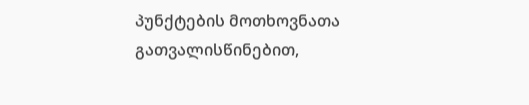პუნქტების მოთხოვნათა გათვალისწინებით,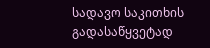სადავო საკითხის გადასაწყვეტად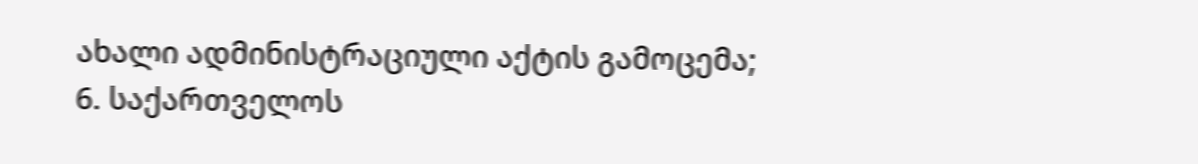ახალი ადმინისტრაციული აქტის გამოცემა;
6. საქართველოს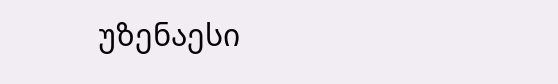უზენაესი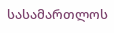სასამართლოს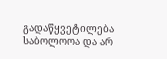გადაწყვეტილება საბოლოოა და არ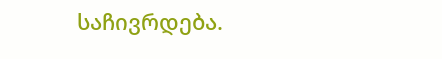საჩივრდება.